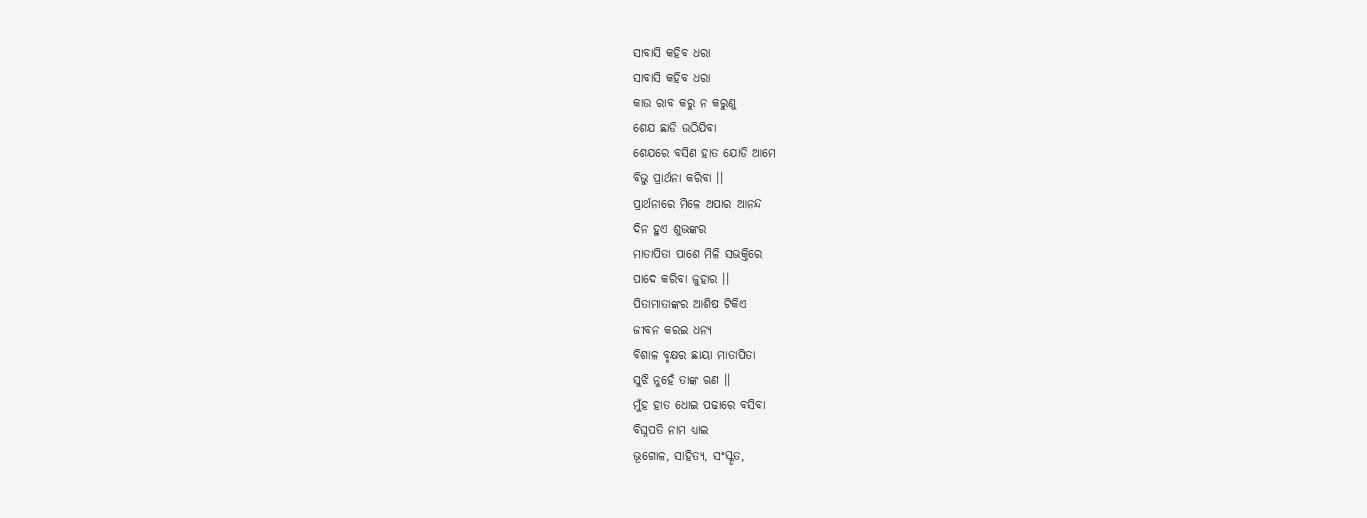ସାବାସି କହିବ ଧରା
ସାବାସି କହିବ ଧରା
କାଉ ରାବ କରୁ ନ କରୁଣୁ
ଶେଯ ଛାଡି ଉଠିଯିବା
ଶେଯରେ ବସିଣ ହାତ ଯୋଡି ଆମେ
ବିଭୁ ପ୍ରାର୍ଥନା କରିବା ।।
ପ୍ରାର୍ଥନାରେ ମିଳେ ଅପାର ଆନନ୍ଦ
ଦିନ ହୁଏ ଶୁଭଙ୍କର
ମାତାପିତା ପାଶେ ମିଳି ସଭକ୍ତିରେ
ପାଦେ କରିବା ଜୁହାର ।।
ପିତାମାତାଙ୍କର ଆଶିଷ ଟିକିଏ
ଜୀବନ କରଇ ଧନ୍ଯ
ବିଶାଳ ବୃକ୍ଷର ଛାୟା ମାତାପିତା
ସୁଝି ନୁହେଁ ତାଙ୍କ ଋଣ ।।
ମୁଁହ ହାତ ଧୋଇ ପଢାରେ ବସିବା
ବିଘ୍ନପତି ନାମ ଧ୍ୟାଇ
ଭୂଗୋଳ, ସାହିତ୍ଯ, ସଂସ୍କୃତ,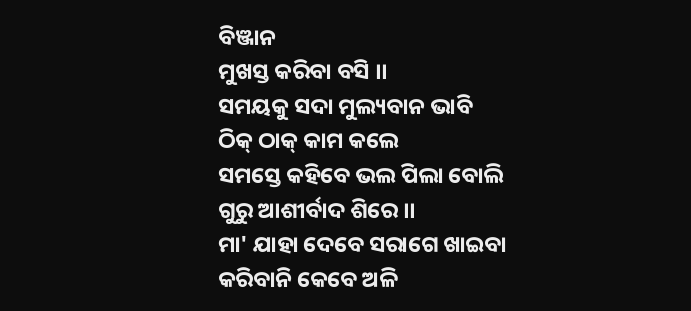ବିଞ୍ଜାନ
ମୁଖସ୍ତ କରିବା ବସି ।।
ସମୟକୁ ସଦା ମୁଲ୍ୟବାନ ଭାବି
ଠିକ୍ ଠାକ୍ କାମ କଲେ
ସମସ୍ତେ କହିବେ ଭଲ ପିଲା ବୋଲି
ଗୁରୁ ଆଶୀର୍ବାଦ ଶିରେ ।।
ମା' ଯାହା ଦେବେ ସରାଗେ ଖାଇବା
କରିବାନି କେବେ ଅଳି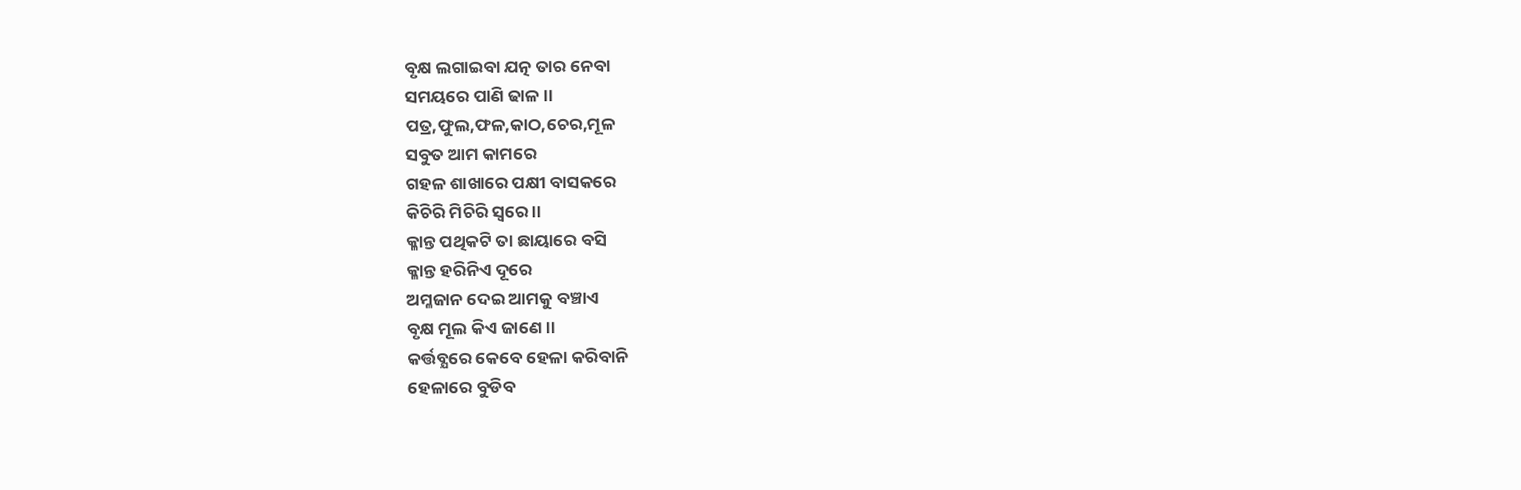ବୃକ୍ଷ ଲଗାଇବା ଯତ୍ନ ତାର ନେବା
ସମୟରେ ପାଣି ଢାଳ ।।
ପତ୍ର,ଫୁଲ,ଫଳ,କାଠ,ଚେର,ମୂଳ
ସବୁତ ଆମ କାମରେ
ଗହଳ ଶାଖାରେ ପକ୍ଷୀ ବାସକରେ
କିଚିରି ମିଚିରି ସ୍ବରେ ।।
କ୍ଳାନ୍ତ ପଥିକଟି ତା ଛାୟାରେ ବସି
କ୍ଳାନ୍ତ ହରିନିଏ ଦୂରେ
ଅମ୍ଳଜାନ ଦେଇ ଆମକୁ ବଞ୍ଚାଏ
ବୃକ୍ଷ ମୂଲ କିଏ ଜାଣେ ।।
କର୍ତ୍ତବ୍ଯରେ କେବେ ହେଳା କରିବାନି
ହେଳାରେ ବୁଡିବ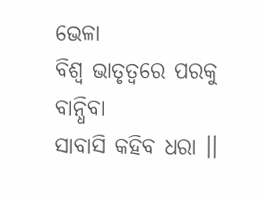ଭେଳା
ବିଶ୍ବ ଭାତୃତ୍ବରେ ପରକୁ ବାନ୍ଧିବା
ସାବାସି କହିବ ଧରା ।।